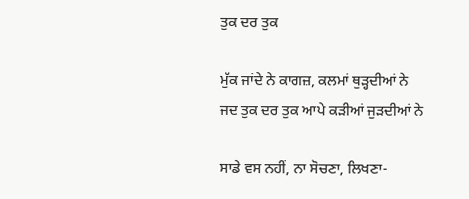ਤੁਕ ਦਰ ਤੁਕ

ਮੁੱਕ ਜਾਂਦੇ ਨੇ ਕਾਗਜ਼, ਕਲਮਾਂ ਥੁੜ੍ਹਦੀਆਂ ਨੇ
ਜਦ ਤੁਕ ਦਰ ਤੁਕ ਆਪੇ ਕੜੀਆਂ ਜੁੜਦੀਆਂ ਨੇ

ਸਾਡੇ ਵਸ ਨਹੀਂ, ਨਾ ਸੋਚਣਾ, ਲਿਖਣਾ-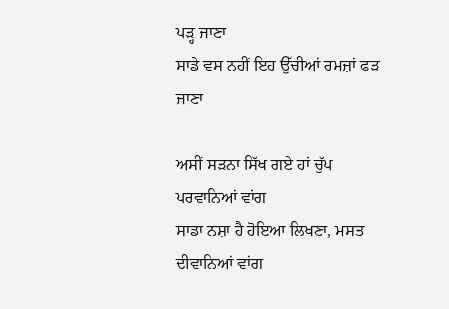ਪੜ੍ਹ ਜਾਣਾ
ਸਾਡੇ ਵਸ ਨਹੀਂ ਇਹ ਉੱਚੀਆਂ ਰਮਜ਼ਾਂ ਫੜ ਜਾਣਾ

ਅਸੀਂ ਸੜਨਾ ਸਿੱਖ ਗਏ ਹਾਂ ਚੁੱਪ ਪਰਵਾਨਿਆਂ ਵਾਂਗ
ਸਾਡਾ ਨਸ਼ਾ ਹੈ ਹੋਇਆ ਲਿਖਣਾ, ਮਸਤ ਦੀਵਾਨਿਆਂ ਵਾਂਗ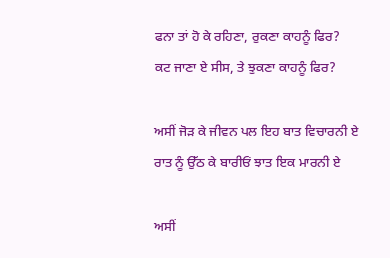ਫਨਾ ਤਾਂ ਹੋ ਕੇ ਰਹਿਣਾ, ਰੁਕਣਾ ਕਾਹਨੂੰ ਫਿਰ?
ਕਟ ਜਾਣਾ ਏ ਸੀਸ, ਤੇ ਝੁਕਣਾ ਕਾਹਨੂੰ ਫਿਰ?

ਅਸੀਂ ਜੋੜ ਕੇ ਜੀਵਨ ਪਲ ਇਹ ਬਾਤ ਵਿਚਾਰਨੀ ਏ
ਰਾਤ ਨੂੰ ਉੱਠ ਕੇ ਬਾਰੀਓਂ ਝਾਤ ਇਕ ਮਾਰਨੀ ਏ

ਅਸੀਂ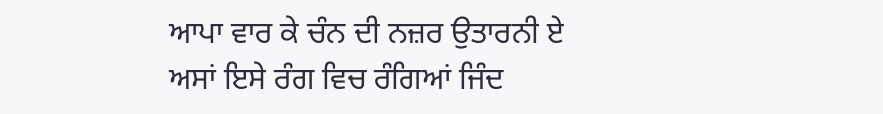ਆਪਾ ਵਾਰ ਕੇ ਚੰਨ ਦੀ ਨਜ਼ਰ ਉਤਾਰਨੀ ਏ
ਅਸਾਂ ਇਸੇ ਰੰਗ ਵਿਚ ਰੰਗਿਆਂ ਜਿੰਦ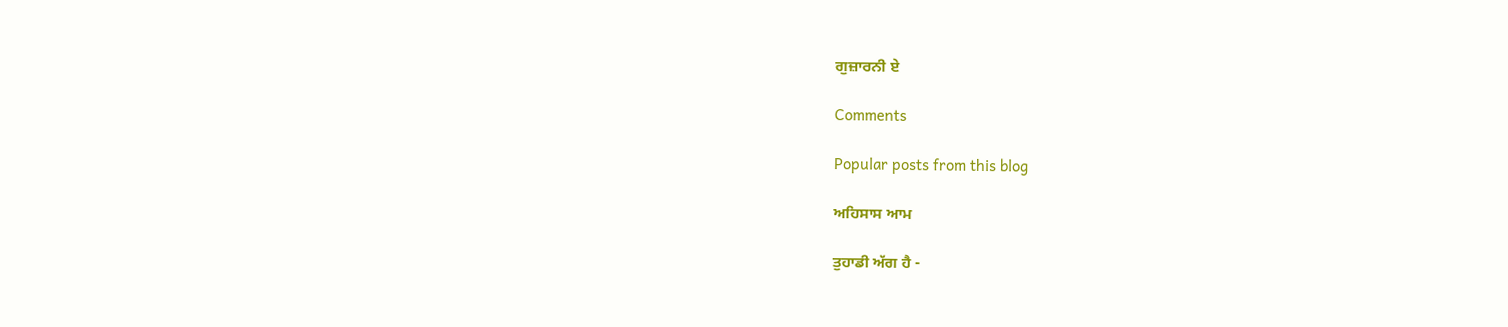ਗੁਜ਼ਾਰਨੀ ਏ

Comments

Popular posts from this blog

ਅਹਿਸਾਸ ਆਮ

ਤੁਹਾਡੀ ਅੱਗ ਹੈ -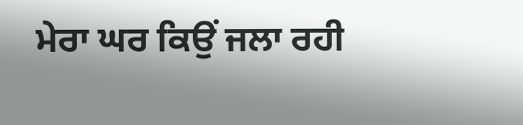ਮੇਰਾ ਘਰ ਕਿਉਂ ਜਲਾ ਰਹੀ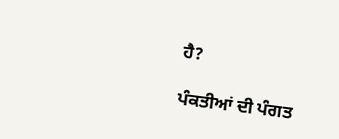ਹੈ?

ਪੰਕਤੀਆਂ ਦੀ ਪੰਗਤ